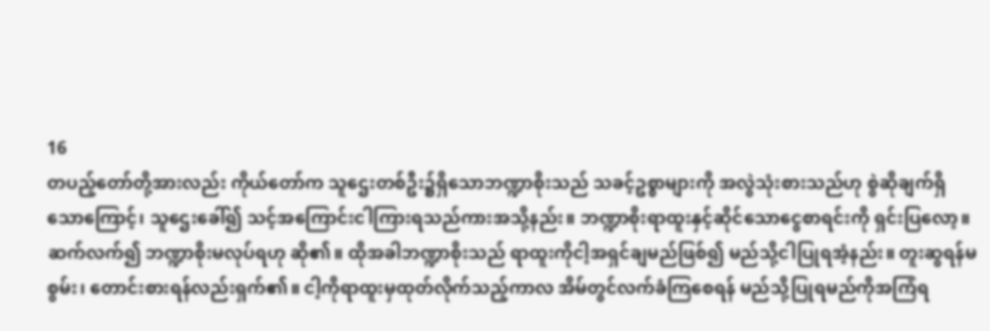16
တပည့်တော်တို့အားလည်း ကိုယ်တော်က သူဌေးတစ်ဦး၌ရှိသောဘဏ္ဍာစိုးသည် သခင့်ဥစ္စာများကို အလွဲသုံးစားသည်ဟု စွဲဆိုချက်ရှိသောကြောင့်၊ သူဌေးခေါ်၍ သင့်အကြောင်းငါကြားရသည်ကားအသို့နည်း။ ဘဏ္ဍာစိုးရာထူးနှင့်ဆိုင်သောငွေစာရင်းကို ရှင်းပြလော့။ ဆက်လက်၍ ဘဏ္ဍာစိုးမလုပ်ရဟု ဆို၏။ ထိုအခါဘဏ္ဍာစိုးသည် ရာထူးကိုငါ့အရှင်ချမည်ဖြစ်၍ မည်သို့ငါပြုရအံ့နည်း။ တူးဆွရန်မစွမ်း၊ တောင်းစားရန်လည်းရှက်၏။ ငါ့ကိုရာထူးမှထုတ်လိုက်သည့်ကာလ အိမ်တွင်လက်ခံကြစေရန် မည်သို့ပြုရမည်ကိုအကြံရ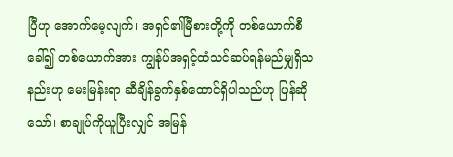ပြီဟု အောက်မေ့လျက်၊ အရှင်၏မြီစားတို့ကို တစ်ယောက်စီခေါ်၍ တစ်ယောက်အား ကျွန်ုပ်အရှင့်ထံသင်ဆပ်ရန်မည်မျှရှိသနည်းဟု မေးမြန်းရာ ဆီချိန်ခွက်နှစ်ထောင်ရှိပါသည်ဟု ပြန်ဆိုသော်၊ စာချုပ်ကိုယူပြီးလျှင် အမြန်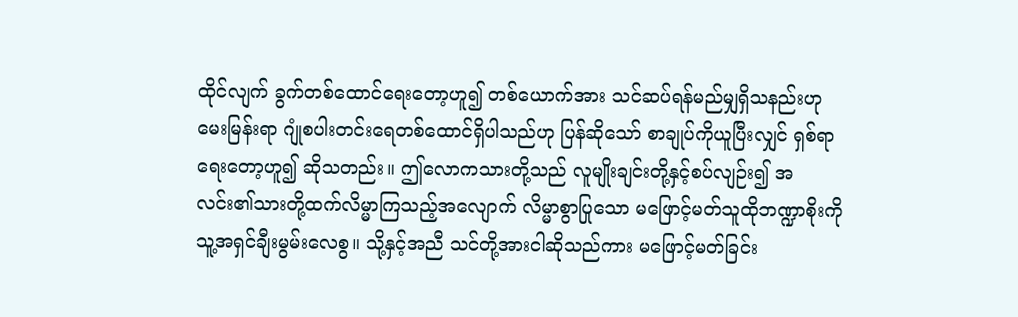ထိုင်လျက် ခွက်တစ်ထောင်ရေးတော့ဟူ၍ တစ်ယောက်အား သင်ဆပ်ရန်မည်မျှရှိသနည်းဟုမေးမြန်းရာ ဂျုံစပါးတင်းရေတစ်ထောင်ရှိပါသည်ဟု ပြန်ဆိုသော် စာချုပ်ကိုယူပြီးလျှင် ရှစ်ရာရေးတော့ဟူ၍ ဆိုသတည်း။ ဤလောကသားတို့သည် လူမျိုးချင်းတို့နှင့်စပ်လျဉ်း၍ အလင်း၏သားတို့ထက်လိမ္မာကြသည့်အလျောက် လိမ္မာစွာပြုသော မဖြောင့်မတ်သူထိုဘဏ္ဍာစိုးကို သူ့အရှင်ချီးမွမ်းလေစွ။ သို့နှင့်အညီ သင်တို့အားငါဆိုသည်ကား မဖြောင့်မတ်ခြင်း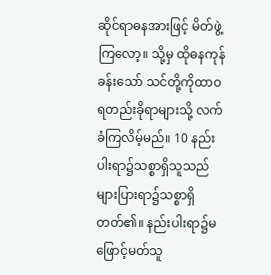ဆိုင်ရာဓနအားဖြင့် မိတ်ဖွဲ့ကြလော့။ သို့မှ ထိုဓနကုန်ခန်းသော် သင်တို့ကိုထာဝရတည်းခိုရာများသို့ လက်ခံကြလိမ့်မည်။ 10 နည်းပါးရာ၌သစ္စာရှိသူသည် များပြားရာ၌သစ္စာရှိတတ်၏။ နည်းပါးရာ၌မဖြောင့်မတ်သူ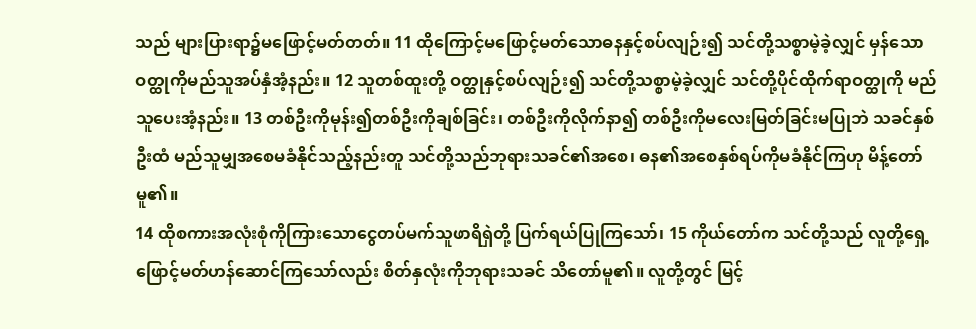သည် များပြားရာ၌မဖြောင့်မတ်တတ်။ 11 ထိုကြောင့်မဖြောင့်မတ်သောဓနနှင့်စပ်လျဉ်း၍ သင်တို့သစ္စာမဲ့ခဲ့လျှင် မှန်သောဝတ္ထုကိုမည်သူအပ်နှံအံ့နည်း။ 12 သူတစ်ထူးတို့ ဝတ္ထုနှင့်စပ်လျဉ်း၍ သင်တို့သစ္စာမဲ့ခဲ့လျှင် သင်တို့ပိုင်ထိုက်ရာဝတ္ထုကို မည်သူပေးအံ့နည်း။ 13 တစ်ဦးကိုမုန်း၍တစ်ဦးကိုချစ်ခြင်း၊ တစ်ဦးကိုလိုက်နာ၍ တစ်ဦးကိုမလေးမြတ်ခြင်းမပြုဘဲ သခင်နှစ်ဦးထံ မည်သူမျှအစေမခံနိုင်သည့်နည်းတူ သင်တို့သည်ဘုရားသခင်၏အစေ၊ ဓန၏အစေနှစ်ရပ်ကိုမခံနိုင်ကြဟု မိန့်တော်မူ၏။
14 ထိုစကားအလုံးစုံကိုကြားသောငွေတပ်မက်သူဖာရိရှဲတို့ ပြက်ရယ်ပြုကြသော်၊ 15 ကိုယ်တော်က သင်တို့သည် လူတို့ရှေ့ဖြောင့်မတ်ဟန်ဆောင်ကြသော်လည်း စိတ်နှလုံးကိုဘုရားသခင် သိတော်မူ၏။ လူတို့တွင် မြင့်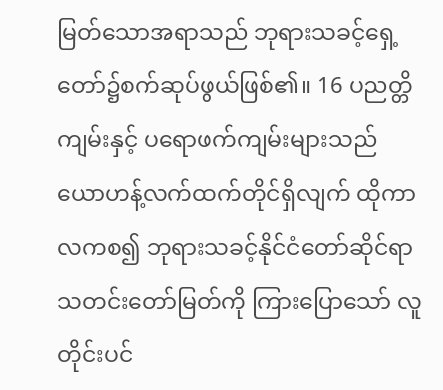မြတ်သောအရာသည် ဘုရားသခင့်ရှေ့တော်၌စက်ဆုပ်ဖွယ်ဖြစ်၏။ 16 ပညတ္တိကျမ်းနှင့် ပရောဖက်ကျမ်းများသည် ယောဟန့်လက်ထက်တိုင်ရှိလျက် ထိုကာလကစ၍ ဘုရားသခင့်နိုင်ငံတော်ဆိုင်ရာ သတင်းတော်မြတ်ကို ကြားပြောသော် လူတိုင်းပင်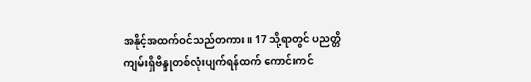အနိုင့်အထက်ဝင်သည်တကား။ 17 သို့ရာတွင် ပညတ္တိကျမ်းရှိဗိန္ဒုတစ်လုံးပျက်ရန်ထက် ကောင်းကင်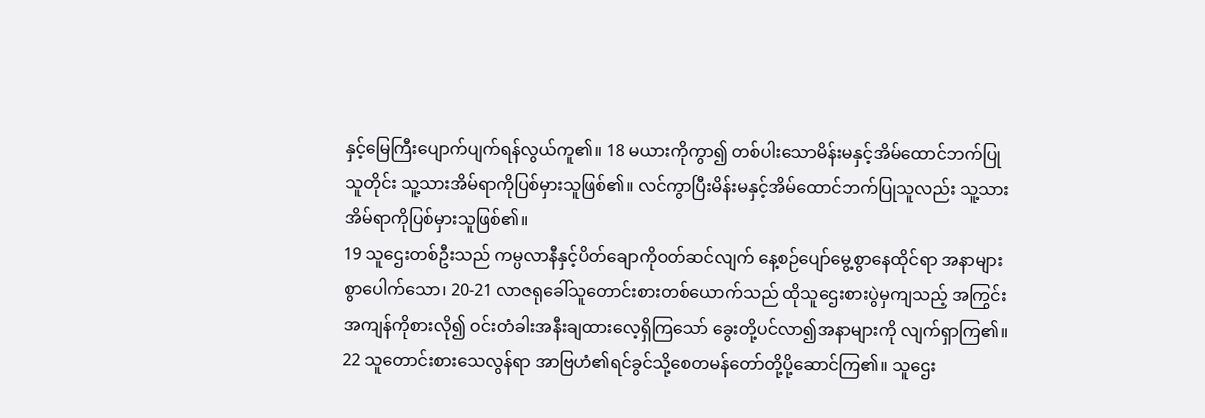နှင့်မြေကြီးပျောက်ပျက်ရန်လွယ်ကူ၏။ 18 မယားကိုကွာ၍ တစ်ပါးသောမိန်းမနှင့်အိမ်ထောင်ဘက်ပြုသူတိုင်း သူ့သားအိမ်ရာကိုပြစ်မှားသူဖြစ်၏။ လင်ကွာပြီးမိန်းမနှင့်အိမ်ထောင်ဘက်ပြုသူလည်း သူ့သားအိမ်ရာကိုပြစ်မှားသူဖြစ်၏။
19 သူဌေးတစ်ဦးသည် ကမ္ပလာနီနှင့်ပိတ်ချောကိုဝတ်ဆင်လျက် နေ့စဉ်ပျော်မွေ့စွာနေထိုင်ရာ အနာများစွာပေါက်သော၊ 20-21 လာဇရုခေါ်သူတောင်းစားတစ်ယောက်သည် ထိုသူဌေးစားပွဲမှကျသည့် အကြွင်းအကျန်ကိုစားလို၍ ဝင်းတံခါးအနီးချထားလေ့ရှိကြသော် ခွေးတို့ပင်လာ၍အနာများကို လျက်ရှာကြ၏။ 22 သူတောင်းစားသေလွန်ရာ အာဗြဟံ၏ရင်ခွင်သို့စေတမန်တော်တို့ပို့ဆောင်ကြ၏။ သူဌေး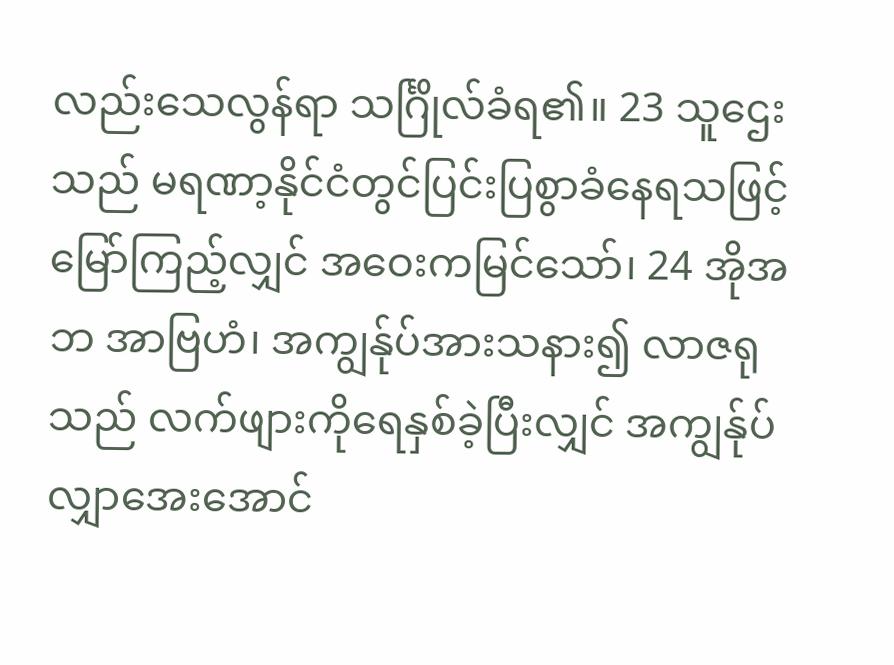လည်းသေလွန်ရာ သင်္ဂြိုလ်ခံရ၏။ 23 သူဌေးသည် မရဏာ့နိုင်ငံတွင်ပြင်းပြစွာခံနေရသဖြင့် မြော်ကြည့်လျှင် အဝေးကမြင်သော်၊ 24 အိုအဘ အာဗြဟံ၊ အကျွန်ုပ်အားသနား၍ လာဇရုသည် လက်ဖျားကိုရေနှစ်ခဲ့ပြီးလျှင် အကျွန်ုပ်လျှာအေးအောင်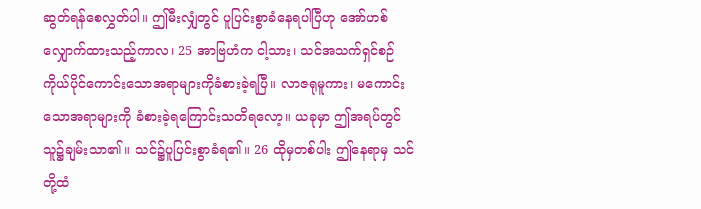ဆွတ်ရန်စေလွှတ်ပါ။ ဤမီးလျှံတွင် ပူပြင်းစွာခံနေရပါပြီဟု အော်ဟစ်လျှောက်ထားသည့်ကာလ၊ 25 အာဗြဟံက ငါ့သား၊ သင်အသက်ရှင်စဉ် ကိုယ်ပိုင်ကောင်းသောအရာများကိုခံစားခဲ့ရပြီ။ လာဇရုမူကား၊ မကောင်းသောအရာများကို ခံစားခဲ့ရကြောင်းသတိရလော့။ ယခုမှာ ဤအရပ်တွင်သူ၌ချမ်းသာ၏။ သင်၌ပူပြင်းစွာခံရ၏။ 26 ထိုမှတစ်ပါး ဤနေရာမှ သင်တို့ထံ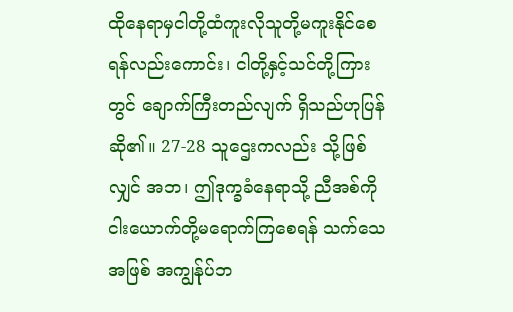ထိုနေရာမှငါတို့ထံကူးလိုသူတို့မကူးနိုင်စေရန်လည်းကောင်း၊ ငါတို့နှင့်သင်တို့ကြားတွင် ချောက်ကြီးတည်လျက် ရှိသည်ဟုပြန်ဆို၏။ 27-28 သူဌေးကလည်း သို့ဖြစ်လျှင် အဘ၊ ဤဒုက္ခခံနေရာသို့ ညီအစ်ကိုငါးယောက်တို့မရောက်ကြစေရန် သက်သေအဖြစ် အကျွန်ုပ်ဘ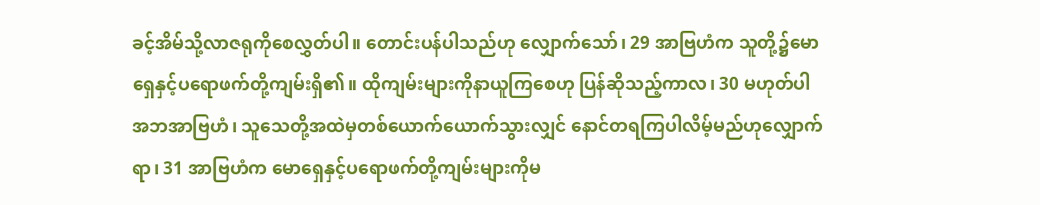ခင့်အိမ်သို့လာဇရုကိုစေလွှတ်ပါ။ တောင်းပန်ပါသည်ဟု လျှောက်သော်၊ 29 အာဗြဟံက သူတို့၌မောရှေနှင့်ပရောဖက်တို့ကျမ်းရှိ၏။ ထိုကျမ်းများကိုနာယူကြစေဟု ပြန်ဆိုသည့်ကာလ၊ 30 မဟုတ်ပါ အဘအာဗြဟံ၊ သူသေတို့အထဲမှတစ်ယောက်ယောက်သွားလျှင် နောင်တရကြပါလိမ့်မည်ဟုလျှောက်ရာ၊ 31 အာဗြဟံက မောရှေနှင့်ပရောဖက်တို့ကျမ်းများကိုမ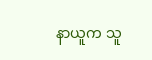နာယူက သူ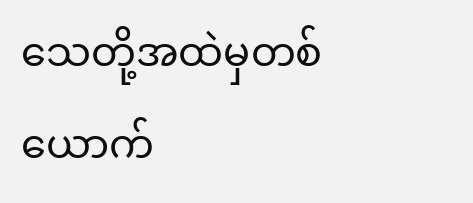သေတို့အထဲမှတစ်ယောက်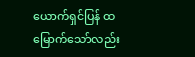ယောက်ရှင်ပြန် ထမြောက်သော်လည်း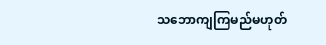သဘောကျကြမည်မဟုတ်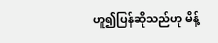ဟူ၍ပြန်ဆိုသည်ဟု မိန့်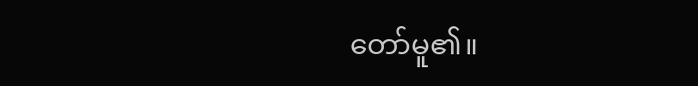တော်မူ၏။